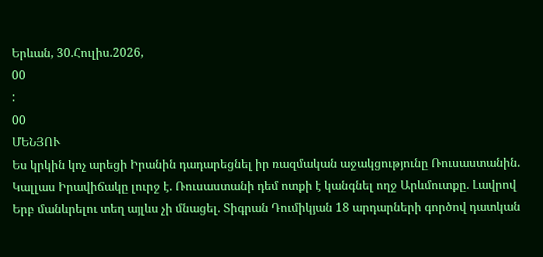Երևան, 30.Հուլիս.2026,
00
:
00
ՄԵՆՅՈՒ
Ես կրկին կոչ արեցի Իրանին դադարեցնել իր ռազմական աջակցությունը Ռուսաստանին. Կալլաս Իրավիճակը լուրջ է. Ռուսաստանի դեմ ոտքի է կանգնել ողջ Արևմուտքը. Լավրով Երբ մանևրելու տեղ այլևս չի մնացել. Տիգրան Դումիկյան 18 արդարների գործով դատկան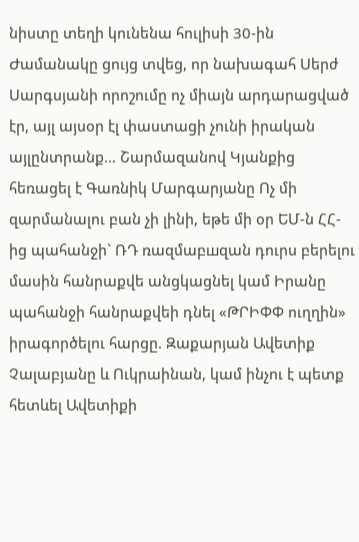նիստը տեղի կունենա հուլիսի 30-ին Ժամանակը ցույց տվեց, որ նախագահ Սերժ Սարգսյանի որոշումը ոչ միայն արդարացված էր, այլ այսօր էլ փաստացի չունի իրական այլընտրանք… Շարմազանով Կյանքից հեռացել է Գառնիկ Մարգարյանը Ոչ մի զարմանալու բան չի լինի, եթե մի օր ԵՄ-ն ՀՀ-ից պահանջի` ՌԴ ռազմաբшզան դուրս բերելու մասին հանրաքվե անցկացնել կամ Իրանը պահանջի հանրաքվեի դնել «ԹՐԻՓՓ ուղղին» իրագործելու հարցը. Զաքարյան Ավետիք Չալաբյանը և Ուկրաինան, կամ ինչու է պետք հետևել Ավետիքի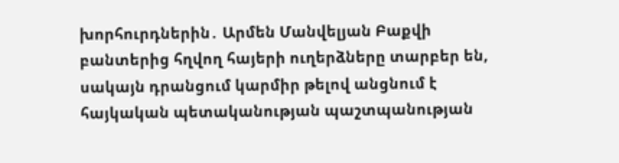խորհուրդներին․ Արմեն Մանվելյան Բաքվի բանտերից հղվող հայերի ուղերձները տարբեր են, սակայն դրանցում կարմիր թելով անցնում է հայկական պետականության պաշտպանության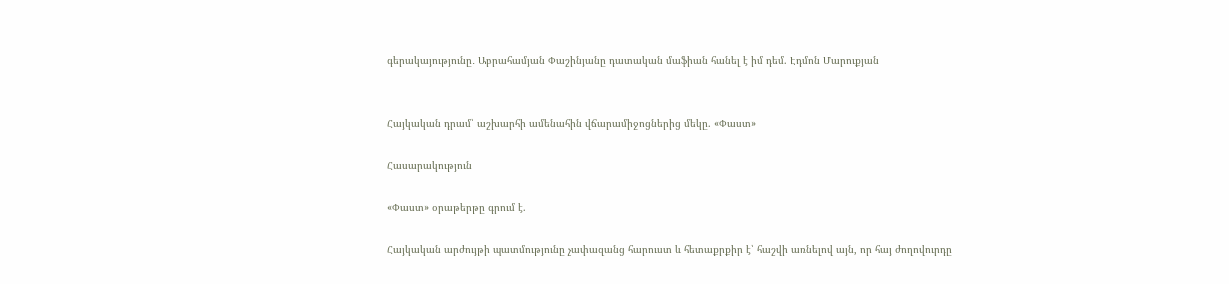գերակայությունը․ Աբրահամյան Փաշինյանը դատական մաֆիան հանել է իմ դեմ. Էդմոն Մարուքյան


Հայկական դրամ՝ աշխարհի ամենահին վճարամիջոցներից մեկը. «Փաստ»

Հասարակություն

«Փաստ» օրաթերթը գրում է.

Հայկական արժույթի պատմությունը չափազանց հարուստ և հետաքրքիր է՝ հաշվի առնելով այն, որ հայ ժողովուրդը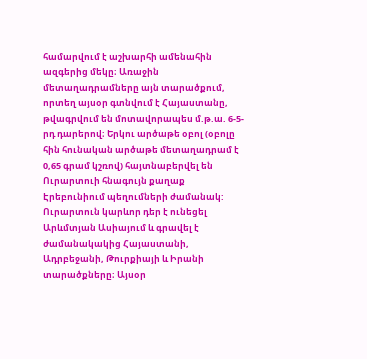համարվում է աշխարհի ամենահին ազգերից մեկը։ Առաջին մետաղադրամները այն տարածքում, որտեղ այսօր գտնվում է Հայաստանը, թվագրվում են մոտավորապես մ.թ.ա. 6-5-րդ դարերով։ Երկու արծաթե օբոլ (օբոլը հին հունական արծաթե մետաղադրամ է 0,65 գրամ կշռով) հայտնաբերվել են Ուրարտուի հնագույն քաղաք Էրեբունիում պեղումների ժամանակ: Ուրարտուն կարևոր դեր է ունեցել Արևմտյան Ասիայում և գրավել է ժամանակակից Հայաստանի, Ադրբեջանի, Թուրքիայի և Իրանի տարածքները։ Այսօր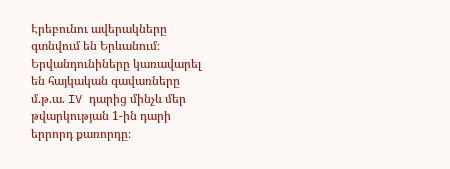Էրեբունու ավերակները գտնվում են Երևանում։ Երվանդունիները կառավարել են հայկական գավառները մ.թ.ա. IV դարից մինչև մեր թվարկության 1-ին դարի երրորդ քառորդը։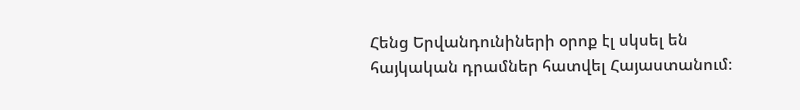Հենց Երվանդունիների օրոք էլ սկսել են հայկական դրամներ հատվել Հայաստանում։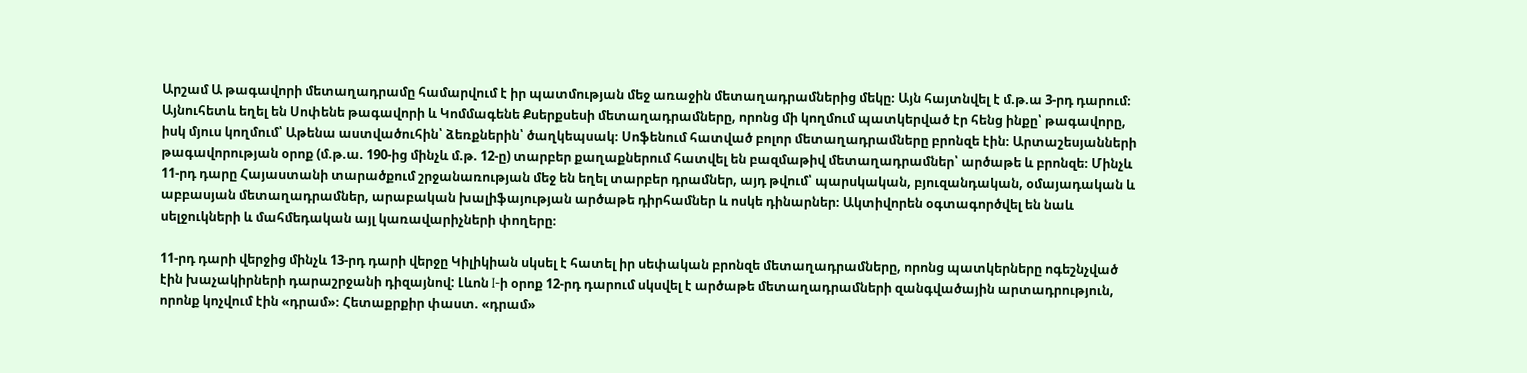Արշամ Ա թագավորի մետաղադրամը համարվում է իր պատմության մեջ առաջին մետաղադրամներից մեկը։ Այն հայտնվել է մ.թ.ա 3-րդ դարում։ Այնուհետև եղել են Սոփենե թագավորի և Կոմմագենե Քսերքսեսի մետաղադրամները, որոնց մի կողմում պատկերված էր հենց ինքը՝ թագավորը, իսկ մյուս կողմում՝ Աթենա աստվածուհին՝ ձեռքներին՝ ծաղկեպսակ։ Սոֆենում հատված բոլոր մետաղադրամները բրոնզե էին։ Արտաշեսյանների թագավորության օրոք (մ.թ.ա. 190-ից մինչև մ.թ. 12-ը) տարբեր քաղաքներում հատվել են բազմաթիվ մետաղադրամներ՝ արծաթե և բրոնզե։ Մինչև 11-րդ դարը Հայաստանի տարածքում շրջանառության մեջ են եղել տարբեր դրամներ, այդ թվում՝ պարսկական, բյուզանդական, օմայադական և աբբասյան մետաղադրամներ, արաբական խալիֆայության արծաթե դիրհամներ և ոսկե դինարներ։ Ակտիվորեն օգտագործվել են նաև սելջուկների և մահմեդական այլ կառավարիչների փողերը։

11-րդ դարի վերջից մինչև 13-րդ դարի վերջը Կիլիկիան սկսել է հատել իր սեփական բրոնզե մետաղադրամները, որոնց պատկերները ոգեշնչված էին խաչակիրների դարաշրջանի դիզայնով: Լևոն I-ի օրոք 12-րդ դարում սկսվել է արծաթե մետաղադրամների զանգվածային արտադրություն, որոնք կոչվում էին «դրամ»։ Հետաքրքիր փաստ. «դրամ»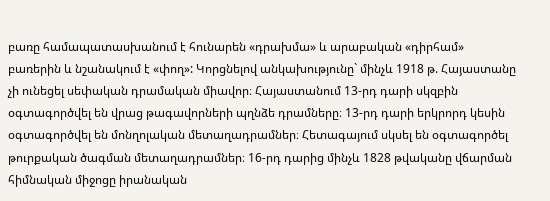բառը համապատասխանում է հունարեն «դրախմա» և արաբական «դիրհամ» բառերին և նշանակում է «փող»: Կորցնելով անկախությունը` մինչև 1918 թ. Հայաստանը չի ունեցել սեփական դրամական միավոր։ Հայաստանում 13-րդ դարի սկզբին օգտագործվել են վրաց թագավորների պղնձե դրամները։ 13-րդ դարի երկրորդ կեսին օգտագործվել են մոնղոլական մետաղադրամներ։ Հետագայում սկսել են օգտագործել թուրքական ծագման մետաղադրամներ։ 16-րդ դարից մինչև 1828 թվականը վճարման հիմնական միջոցը իրանական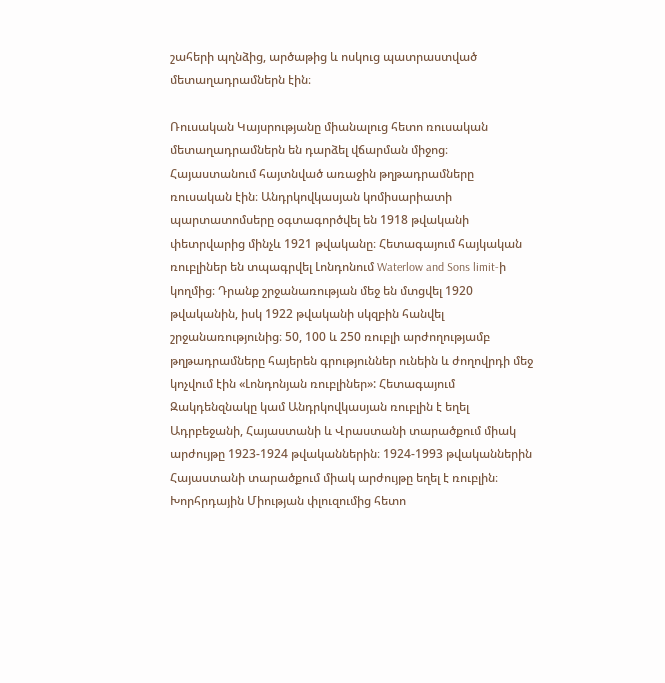շահերի պղնձից, արծաթից և ոսկուց պատրաստված մետաղադրամներն էին։

Ռուսական Կայսրությանը միանալուց հետո ռուսական մետաղադրամներն են դարձել վճարման միջոց։ Հայաստանում հայտնված առաջին թղթադրամները ռուսական էին։ Անդրկովկասյան կոմիսարիատի պարտատոմսերը օգտագործվել են 1918 թվականի փետրվարից մինչև 1921 թվականը։ Հետագայում հայկական ռուբլիներ են տպագրվել Լոնդոնում Waterlow and Sons limit-ի կողմից։ Դրանք շրջանառության մեջ են մտցվել 1920 թվականին, իսկ 1922 թվականի սկզբին հանվել շրջանառությունից։ 50, 100 և 250 ռուբլի արժողությամբ թղթադրամները հայերեն գրություններ ունեին և ժողովրդի մեջ կոչվում էին «Լոնդոնյան ռուբլիներ»: Հետագայում Զակդենզնակը կամ Անդրկովկասյան ռուբլին է եղել Ադրբեջանի, Հայաստանի և Վրաստանի տարածքում միակ արժույթը 1923-1924 թվականներին։ 1924-1993 թվականներին Հայաստանի տարածքում միակ արժույթը եղել է ռուբլին։ Խորհրդային Միության փլուզումից հետո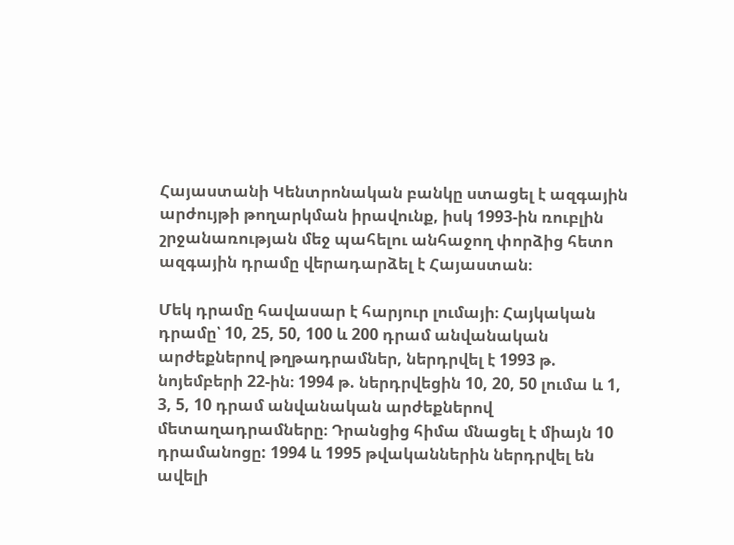Հայաստանի Կենտրոնական բանկը ստացել է ազգային արժույթի թողարկման իրավունք, իսկ 1993-ին ռուբլին շրջանառության մեջ պահելու անհաջող փորձից հետո ազգային դրամը վերադարձել է Հայաստան։

Մեկ դրամը հավասար է հարյուր լումայի։ Հայկական դրամը՝ 10, 25, 50, 100 և 200 դրամ անվանական արժեքներով թղթադրամներ, ներդրվել է 1993 թ. նոյեմբերի 22-ին։ 1994 թ. ներդրվեցին 10, 20, 50 լումա և 1, 3, 5, 10 դրամ անվանական արժեքներով մետաղադրամները։ Դրանցից հիմա մնացել է միայն 10 դրամանոցը: 1994 և 1995 թվականներին ներդրվել են ավելի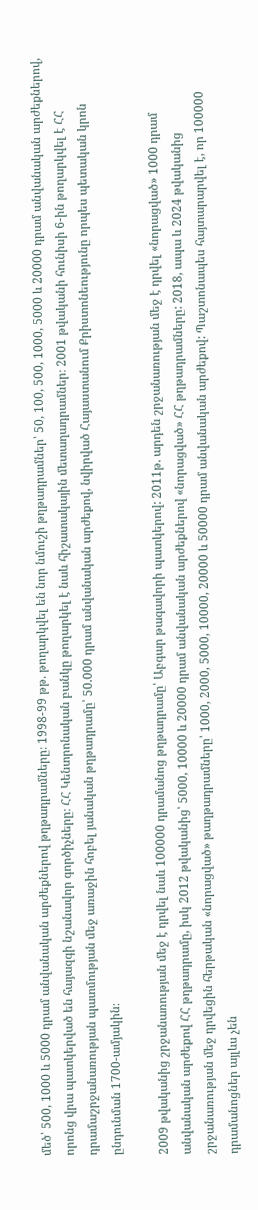մեծ՝ 500, 1000 և 5000 դրամ անվանական արժեքներով թղթադրամները։ 1998-99 թթ. թողարկվել են նոր նմուշի թղթադրամներ՝ 50, 100, 500, 1000, 5000 և 20000 դրամ անվանական արժեքներով, որոնց վրա պատկերված են հայազգի նշանավոր գործիչները։ ՀՀ Կենտրոնական բանկը թողարկել է նաև հիշատակային մետաղադրամներ։ 2001 թվականի հունիսի 6-ին թողարկվել է ՀՀ դրամաշրջանառության պատմության մեջ առաջին հոբել յանական թղթադրամը՝ 50.000 դրամ անվանական արժեքով, նվիրված Հայաստանում Քրիստոնեությունը որպես պետական կրոն ընդունման 1700-ամյակին։

2009 թվականից շրջանառության մեջ է դրվել նաև 100000 դրամանոց թղթադրամը՝ Աբգար թագավորի պատկերով: 2011թ. արդեն շրջանառության մեջ է դրվել «նորացված» 1000 դրամ անվանական արժեքով ՀՀ թղթադրամը, իսկ 2012 թվականից՝ 5000, 10000 և 20000 դրամ անվանական արժեքներով «նորացված» ՀՀ թղթադրամները: 2018, ապա և 2024 թվականից շրջանառության մեջ դրվեցին հերթական «նորացված» թաղթադրամները՝ 1000, 2000, 5000, 10000, 20000 և 50000 դրամ անվանական արժեքով: Պաշտոնապես հայտարարվել է, որ 100000 դրամանոցներ այլևս չեն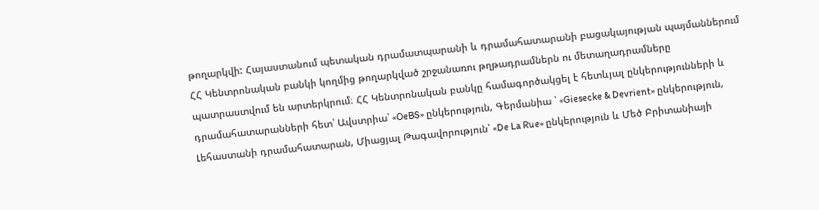թողարկվի: Հայաստանում պետական դրամատպարանի և դրամահատարանի բացակայության պայմաններում ՀՀ Կենտրոնական բանկի կողմից թողարկված շրջանառու թղթադրամներն ու մետաղադրամները պատրաստվում են արտերկրում։ ՀՀ Կենտրոնական բանկը համագործակցել է հետևյալ ընկերությունների և դրամահատարանների հետ՝ Ավստրիա՝ «OeBS» ընկերություն, Գերմանիա ՝ «Giesecke & Devrient» ընկերություն, Լեհաստանի դրամահատարան, Միացյալ Թագավորություն՝ «De La Rue» ընկերություն և Մեծ Բրիտանիայի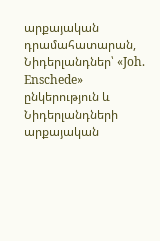արքայական դրամահատարան, Նիդերլանդներ՝ «Joh. Enschede» ընկերություն և Նիդերլանդների արքայական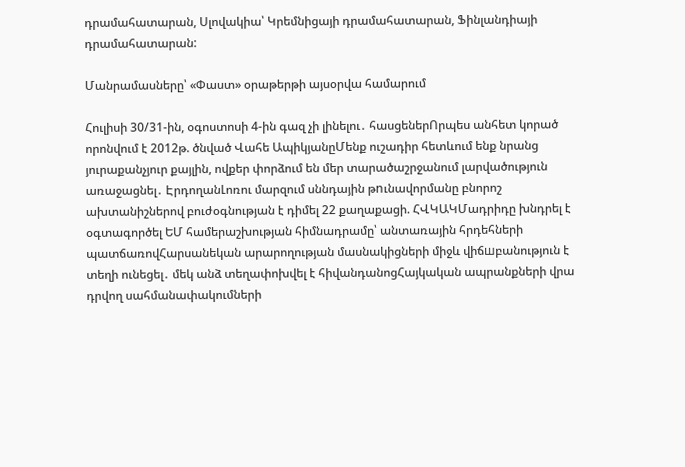դրամահատարան, Սլովակիա՝ Կրեմնիցայի դրամահատարան, Ֆինլանդիայի դրամահատարան:

Մանրամասները՝ «Փաստ» օրաթերթի այսօրվա համարում

Հուլիսի 30/31-ին, օգոստոսի 4-ին գազ չի լինելու․ հասցեներՈրպես անհետ կորած որոնվում է 2012թ. ծնված Վահե ԱպիկյանըՄենք ուշադիր հետևում ենք նրանց յուրաքանչյուր քայլին, ովքեր փորձում են մեր տարածաշրջանում լարվածություն առաջացնել․ ԷրդողանԼոռու մարզում սննդային թnւնավորմանը բնորոշ ախտանիշներով բուժօգնության է դիմել 22 քաղաքացի. ՀՎԿԱԿՄադրիդը խնդրել է օգտագործել ԵՄ համերաշխության հիմնադրամը՝ անտառային հրդեհների պատճառովՀարսանեկան արարողության մասնակիցների միջև վիճшբանություն է տեղի ունեցել․ մեկ անձ տեղափոխվել է հիվանդանոցՀայկական ապրանքների վրա դրվող սահմանափակումների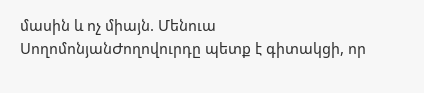մասին և ոչ միայն. Մենուա ՍողոմոնյանԺողովուրդը պետք է գիտակցի, որ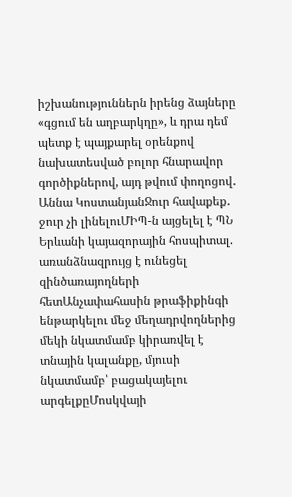իշխանություններն իրենց ձայները «գցում են աղբարկղը», և դրա դեմ պետք է պայքարել օրենքով նախատեսված բոլոր հնարավոր գործիքներով, այդ թվում փողոցով․ Աննա ԿոստանյանՋուր հավաքեք․ ջուր չի լինելուՄԻՊ-ն այցելել է ՊՆ Երևանի կայազորային հոսպիտալ. առանձնազրույց է ունեցել զինծառայողների հետԱնչափահասին թրաֆիքինգի ենթարկելու մեջ մեղադրվողներից մեկի նկատմամբ կիրառվել է տնային կալանքը, մյուսի նկատմամբ՝ բացակայելու արգելքըՄոսկվայի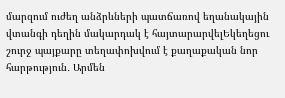մարզում ուժեղ անձրևների պատճառով եղանակային վտանգի դեղին մակարդակ է հայտարարվելԵկեղեցու շուրջ պայքարը տեղափոխվում է քաղաքական նոր հարթություն․ Արմեն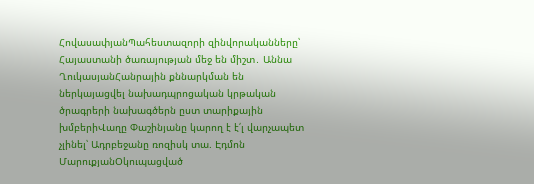ՀովասափյանՊահեստազորի զինվորականները՝ Հայաստանի ծառայության մեջ են միշտ․ Աննա ՂուկասյանՀանրային քննարկման են ներկայացվել նախադպրոցական կրթական ծրագրերի նախագծերն ըստ տարիքային խմբերիՎաղը Փաշինյանը կարող է է՛լ վարչապետ չլինել՝ Ադրբեջանը ռոզիսկ տա. Էդմոն ՄարուքյանՕկուպացված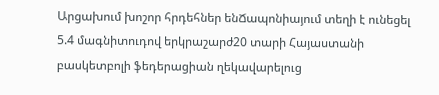Արցախում խոշոր հրդեհներ ենՃապոնիայում տեղի է ունեցել 5.4 մագնիտուդով երկրաշարժ20 տարի Հայաստանի բասկետբոլի ֆեդերացիան ղեկավարելուց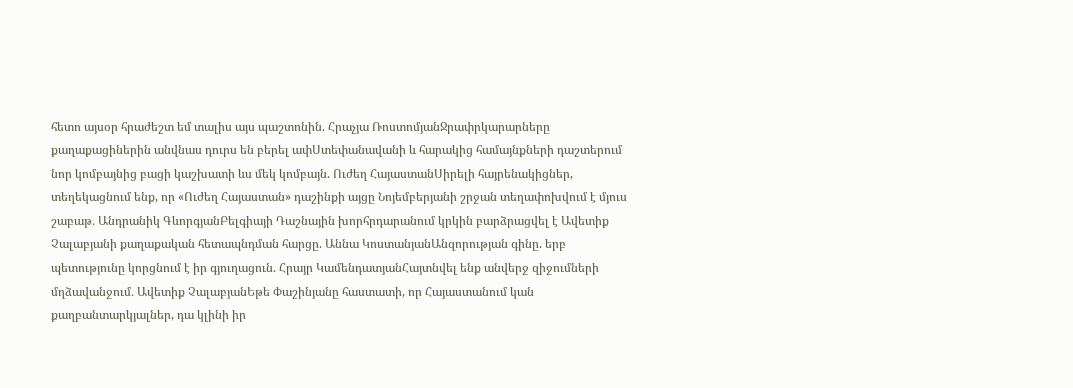հետո այսօր հրաժեշտ եմ տալիս այս պաշտոնին. Հրաչյա ՌոստոմյանՋրափրկարարները քաղաքացիներին անվնաս դուրս են բերել ափՍտեփանավանի և հարակից համայնքների դաշտերում նոր կոմբայնից բացի կաշխատի ևս մեկ կոմբայն. Ուժեղ ՀայաստանՍիրելի հայրենակիցներ, տեղեկացնում ենք, որ «Ուժեղ Հայաստան» դաշինքի այցը Նոյեմբերյանի շրջան տեղափոխվում է մյուս շաբաթ․ Անդրանիկ ԳևորգյանԲելգիայի Դաշնային խորհրդարանում կրկին բարձրացվել է Ավետիք Չալաբյանի քաղաքական հետապնդման հարցը. Աննա ԿոստանյանԱնզորության գինը. երբ պետությունը կորցնում է իր գյուղացուն. Հրայր ԿամենդատյանՀայտնվել ենք անվերջ զիջումների մղձավանջում․ Ավետիք ՉալաբյանԵթե Փաշինյանը հաստատի, որ Հայաստանում կան քաղբանտարկյալներ, դա կլինի իր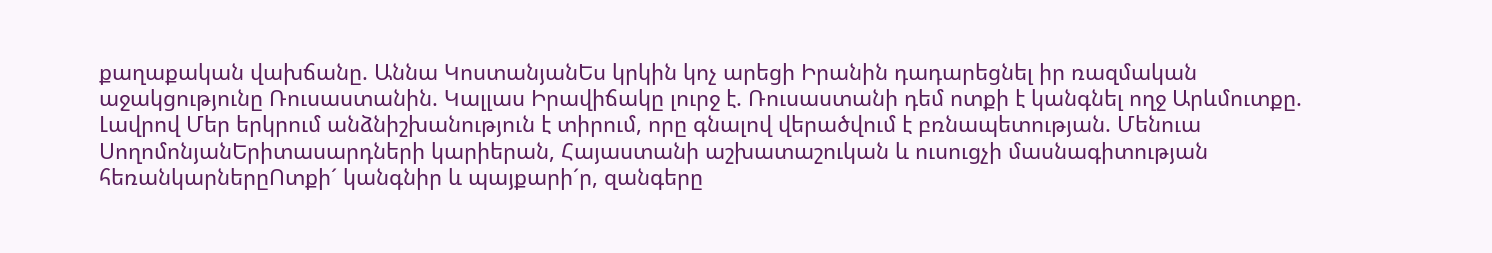քաղաքական վախճանը. Աննա ԿոստանյանԵս կրկին կոչ արեցի Իրանին դադարեցնել իր ռազմական աջակցությունը Ռուսաստանին. Կալլաս Իրավիճակը լուրջ է. Ռուսաստանի դեմ ոտքի է կանգնել ողջ Արևմուտքը. Լավրով Մեր երկրում անձնիշխանություն է տիրում, որը գնալով վերածվում է բռնապետության. Մենուա ՍողոմոնյանԵրիտասարդների կարիերան, Հայաստանի աշխատաշուկան և ուսուցչի մասնագիտության հեռանկարներըՈտքի´ կանգնիր և պայքարի´ր, զանգերը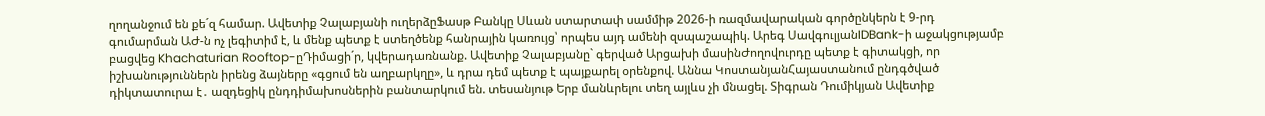ղողանջում են քե´զ համար. Ավետիք Չալաբյանի ուղերձըՖասթ Բանկը Սևան ստարտափ սամմիթ 2026-ի ռազմավարական գործընկերն է 9-րդ գումարման ԱԺ-ն ոչ լեգիտիմ է, և մենք պետք է ստեղծենք հանրային կառույց՝ որպես այդ ամենի զսպաշապիկ. Արեգ ՍավգուլյանIDBank-ի աջակցությամբ բացվեց Khachaturian Rooftop-ըԴիմացի´ր, կվերադառնանք. Ավետիք Չալաբյանը` գերված Արցախի մասինԺողովուրդը պետք է գիտակցի, որ իշխանություններն իրենց ձայները «գցում են աղբարկղը», և դրա դեմ պետք է պայքարել օրենքով. Աննա ԿոստանյանՀայաստանում ընդգծված դիկտատուրա է․ ազդեցիկ ընդդիմախոսներին բանտարկում են. տեսանյութ Երբ մանևրելու տեղ այլևս չի մնացել. Տիգրան Դումիկյան Ավետիք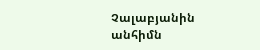Չալաբյանին անհիմն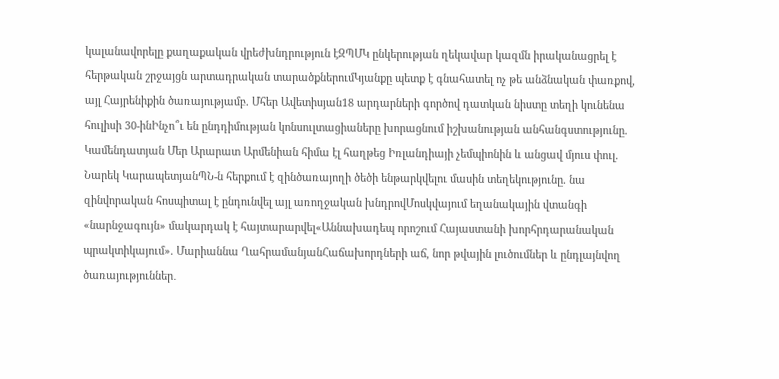կալանավորելը քաղաքական վրեժխնդրություն էԶՊՄԿ ընկերության ղեկավար կազմն իրականացրել է հերթական շրջայցն արտադրական տարածքներումԿյանքը պետք է գնահատել ոչ թե անձնական փառքով, այլ Հայրենիքին ծառայությամբ. Մհեր Ավետիսյան18 արդարների գործով դատկան նիստը տեղի կունենա հուլիսի 30-ինԻնչո՞ւ են ընդդիմության կոնսուլտացիաները խորացնում իշխանության անհանգստությունը. Կամենդատյան Մեր Արարատ Արմենիան հիմա էլ հաղթեց Իռլանդիայի չեմպիոնին և անցավ մյուս փուլ. Նարեկ ԿարապետյանՊՆ-ն հերքում է զինծառայողի ծեծի ենթարկվելու մասին տեղեկությունը. նա զինվորական հոսպիտալ է ընդունվել այլ առողջական խնդրովՄոսկվայում եղանակային վտանգի «նարնջագույն» մակարդակ է հայտարարվել«Աննախադեպ որոշում Հայաստանի խորհրդարանական պրակտիկայում». Մարիաննա ՂահրամանյանՀաճախորդների աճ, նոր թվային լուծումներ և ընդլայնվող ծառայություններ․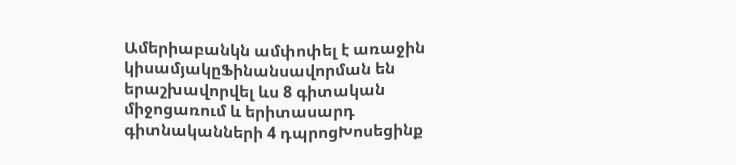Ամերիաբանկն ամփոփել է առաջին կիսամյակըՖինանսավորման են երաշխավորվել ևս 8 գիտական միջոցառում և երիտասարդ գիտնականների 4 դպրոցԽոսեցինք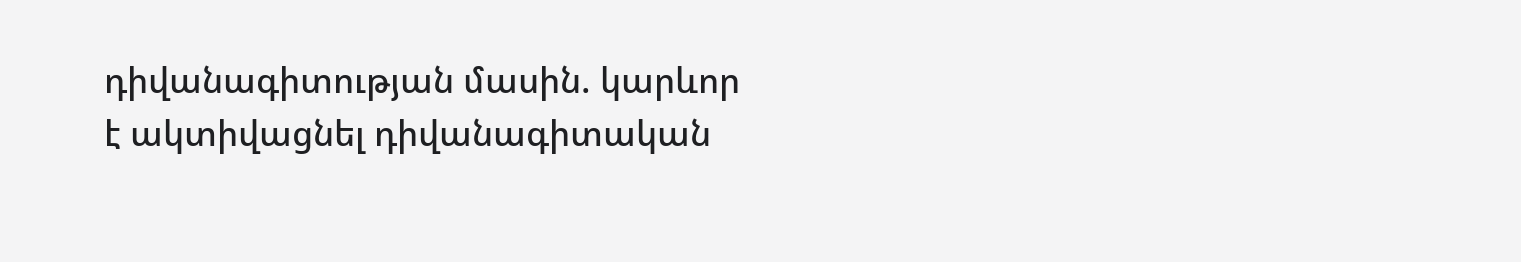դիվանագիտության մասին. կարևոր է ակտիվացնել դիվանագիտական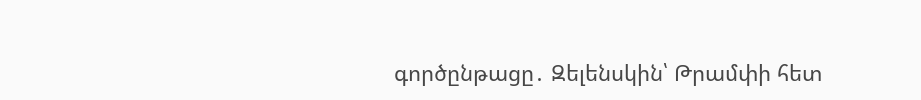գործընթացը․ Զելենսկին՝ Թրամփի հետ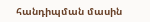հանդիպման մասին